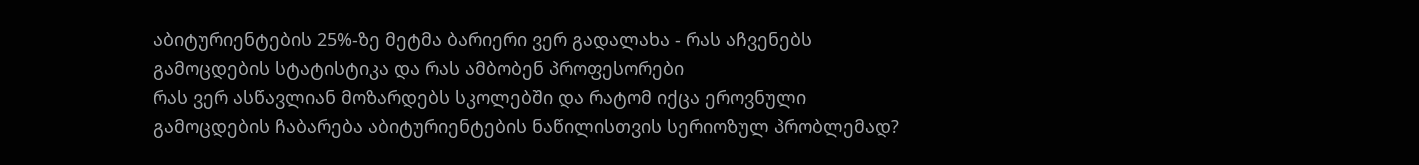აბიტურიენტების 25%-ზე მეტმა ბარიერი ვერ გადალახა - რას აჩვენებს გამოცდების სტატისტიკა და რას ამბობენ პროფესორები
რას ვერ ასწავლიან მოზარდებს სკოლებში და რატომ იქცა ეროვნული გამოცდების ჩაბარება აბიტურიენტების ნაწილისთვის სერიოზულ პრობლემად?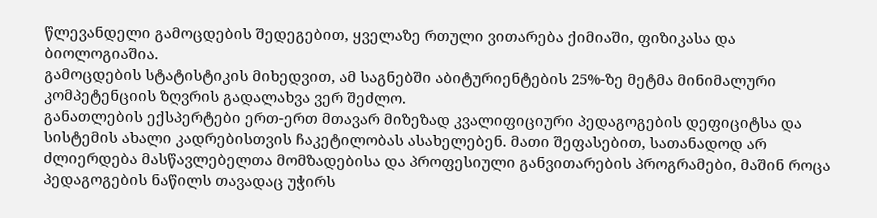წლევანდელი გამოცდების შედეგებით, ყველაზე რთული ვითარება ქიმიაში, ფიზიკასა და ბიოლოგიაშია.
გამოცდების სტატისტიკის მიხედვით, ამ საგნებში აბიტურიენტების 25%-ზე მეტმა მინიმალური კომპეტენციის ზღვრის გადალახვა ვერ შეძლო.
განათლების ექსპერტები ერთ-ერთ მთავარ მიზეზად კვალიფიციური პედაგოგების დეფიციტსა და სისტემის ახალი კადრებისთვის ჩაკეტილობას ასახელებენ. მათი შეფასებით, სათანადოდ არ ძლიერდება მასწავლებელთა მომზადებისა და პროფესიული განვითარების პროგრამები, მაშინ როცა პედაგოგების ნაწილს თავადაც უჭირს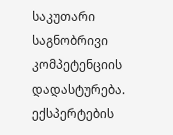საკუთარი საგნობრივი კომპეტენციის დადასტურება.
ექსპერტების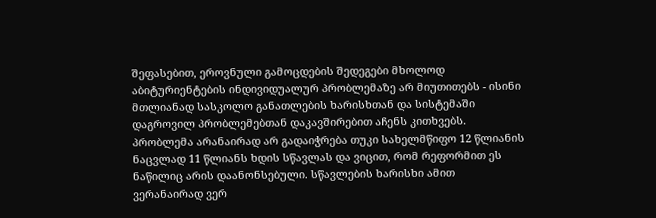შეფასებით, ეროვნული გამოცდების შედეგები მხოლოდ აბიტურიენტების ინდივიდუალურ პრობლემაზე არ მიუთითებს - ისინი მთლიანად სასკოლო განათლების ხარისხთან და სისტემაში დაგროვილ პრობლემებთან დაკავშირებით აჩენს კითხვებს.
პრობლემა არანაირად არ გადაიჭრება თუკი სახელმწიფო 12 წლიანის ნაცვლად 11 წლიანს ხდის სწავლას და ვიცით, რომ რეფორმით ეს ნაწილიც არის დაანონსებული. სწავლების ხარისხი ამით ვერანაირად ვერ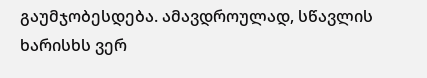გაუმჯობესდება. ამავდროულად, სწავლის ხარისხს ვერ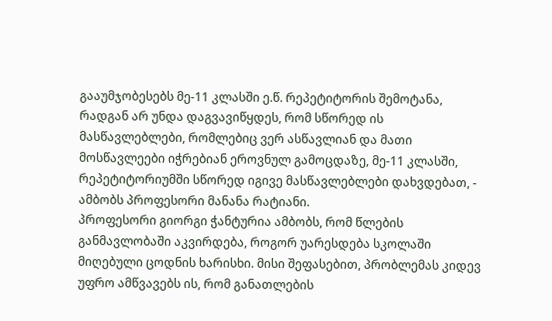გააუმჯობესებს მე-11 კლასში ე.წ. რეპეტიტორის შემოტანა, რადგან არ უნდა დაგვავიწყდეს, რომ სწორედ ის მასწავლებლები, რომლებიც ვერ ასწავლიან და მათი მოსწავლეები იჭრებიან ეროვნულ გამოცდაზე, მე-11 კლასში, რეპეტიტორიუმში სწორედ იგივე მასწავლებლები დახვდებათ, - ამბობს პროფესორი მანანა რატიანი.
პროფესორი გიორგი ჭანტურია ამბობს, რომ წლების განმავლობაში აკვირდება, როგორ უარესდება სკოლაში მიღებული ცოდნის ხარისხი. მისი შეფასებით, პრობლემას კიდევ უფრო ამწვავებს ის, რომ განათლების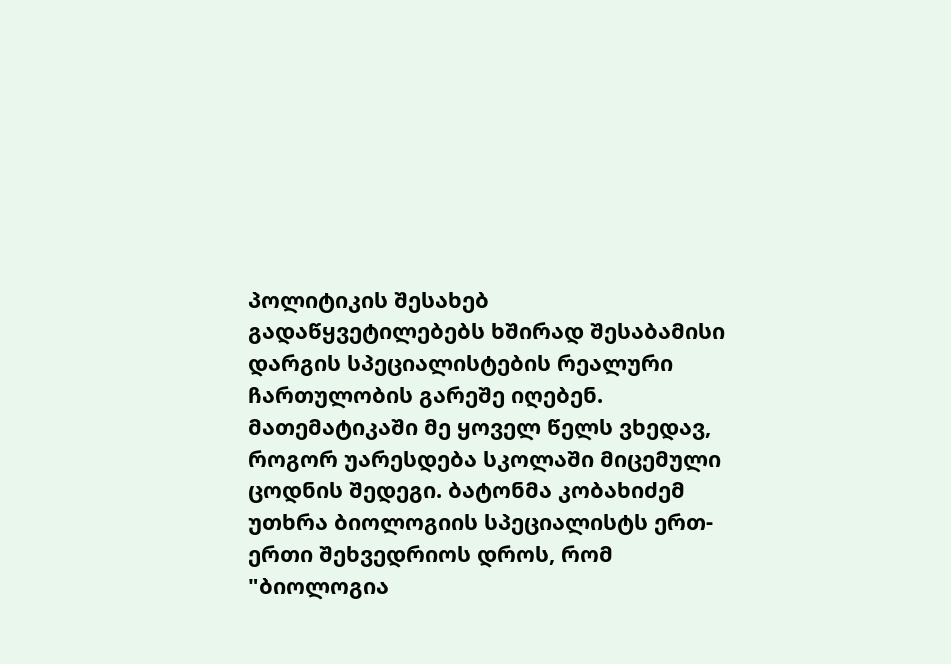პოლიტიკის შესახებ გადაწყვეტილებებს ხშირად შესაბამისი დარგის სპეციალისტების რეალური ჩართულობის გარეშე იღებენ.
მათემატიკაში მე ყოველ წელს ვხედავ, როგორ უარესდება სკოლაში მიცემული ცოდნის შედეგი. ბატონმა კობახიძემ უთხრა ბიოლოგიის სპეციალისტს ერთ-ერთი შეხვედრიოს დროს, რომ "ბიოლოგია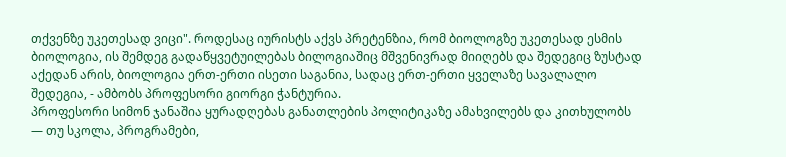თქვენზე უკეთესად ვიცი". როდესაც იურისტს აქვს პრეტენზია, რომ ბიოლოგზე უკეთესად ესმის ბიოლოგია, ის შემდეგ გადაწყვეტუილებას ბილოგიაშიც მშვენივრად მიიღებს და შედეგიც ზუსტად აქედან არის, ბიოლოგია ერთ-ერთი ისეთი საგანია, სადაც ერთ-ერთი ყველაზე სავალალო შედეგია, - ამბობს პროფესორი გიორგი ჭანტურია.
პროფესორი სიმონ ჯანაშია ყურადღებას განათლების პოლიტიკაზე ამახვილებს და კითხულობს — თუ სკოლა, პროგრამები,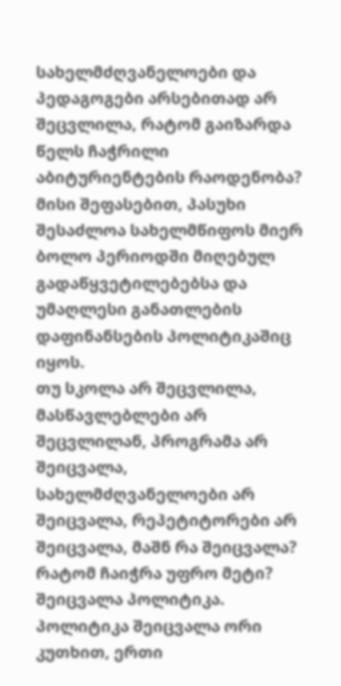სახელმძღვანელოები და პედაგოგები არსებითად არ შეცვლილა, რატომ გაიზარდა წელს ჩაჭრილი აბიტურიენტების რაოდენობა? მისი შეფასებით, პასუხი შესაძლოა სახელმწიფოს მიერ ბოლო პერიოდში მიღებულ გადაწყვეტილებებსა და უმაღლესი განათლების დაფინანსების პოლიტიკაშიც იყოს.
თუ სკოლა არ შეცვლილა, მასწავლებლები არ შეცვლილან, პროგრამა არ შეიცვალა, სახელმძღვანელოები არ შეიცვალა, რეპეტიტორები არ შეიცვალა, მაშნ რა შეიცვალა? რატომ ჩაიჭრა უფრო მეტი? შეიცვალა პოლიტიკა. პოლიტიკა შეიცვალა ორი კუთხით, ერთი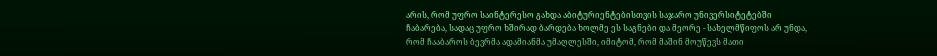არის, რომ უფრო საინტერესო გახდა აბიტურიენტებისთვის საჯარო უნივერსიტეტებში ჩაბარება, სადაც უფრო ხშირად ბარდება ხოლმე ეს საგნები და მეორე - სახელმწიფოს არ უნდა, რომ ჩააბაროს ბევრმა ადამიანმა უმაღლესში, იმიტომ, რომ მაშინ მოუწევს მათი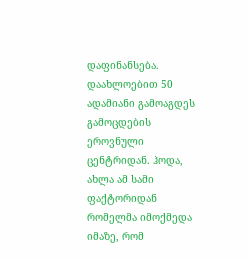დაფინანსება. დაახლოებით 50 ადამიანი გამოაგდეს გამოცდების ეროვნული ცენტრიდან. ჰოდა, ახლა ამ სამი ფაქტორიდან რომელმა იმოქმედა იმაზე, რომ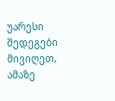უარესი შედეგები მივიღეთ, ამაზე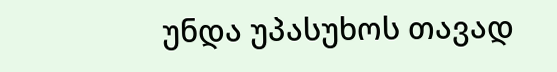უნდა უპასუხოს თავად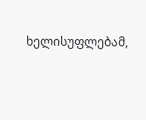ხელისუფლებამ,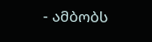- ამბობს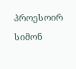პროესოირ სიმონ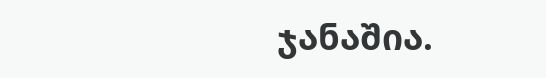ჯანაშია.